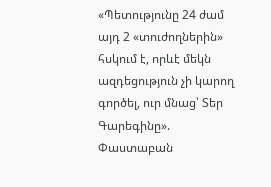«Պետությունը 24 ժամ այդ 2 «տուժողներին» հսկում է, որևէ մեկն ազդեցություն չի կարող գործել, ուր մնաց՝ Տեր Գարեգինը». Փաստաբան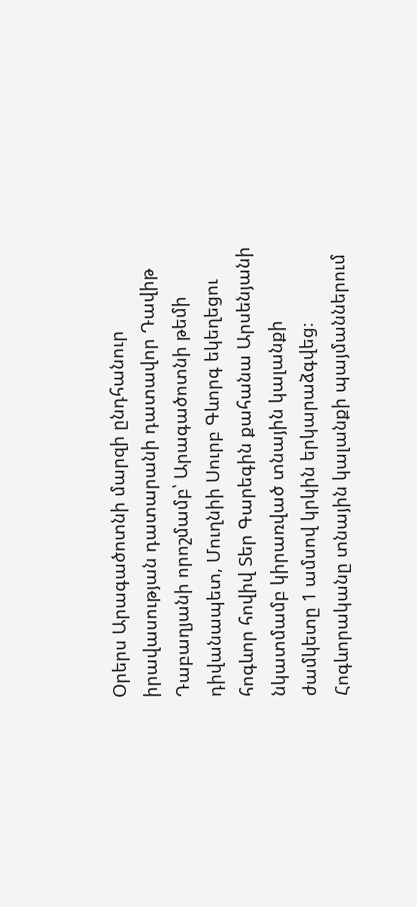Օրերս Արագածոտնի մարզի ընդհանուր իրավասության դատարանի դատավոր Դավիթ Դաբաղյանի որոշմամբ՝ Արագածոտնի թեմի դիվանապետ, Մուղնիի Սուրբ Գևորգ եկեղեցու հոգևոր հովիվ Տեր Գարեգին քահանա Արսենյանի նկատմամբ կիրառված տնային կալանքի ժամկետը 1 ամսով կրկին երկարաձգվեց։ Հոգևորականը տնային կալանքի պայմաններում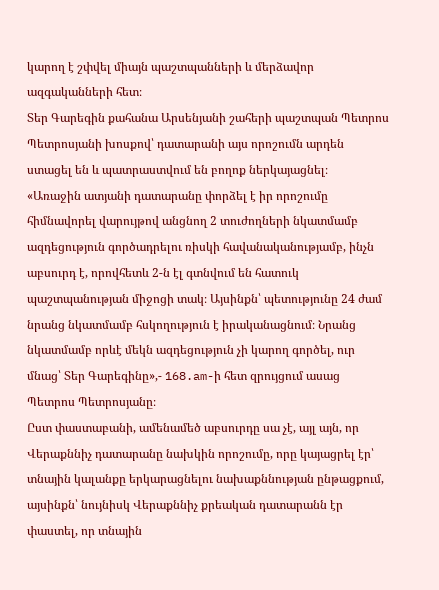կարող է շփվել միայն պաշտպանների և մերձավոր ազգականների հետ։
Տեր Գարեգին քահանա Արսենյանի շահերի պաշտպան Պետրոս Պետրոսյանի խոսքով՝ դատարանի այս որոշումն արդեն ստացել են և պատրաստվում են բողոք ներկայացնել։
«Առաջին ատյանի դատարանը փորձել է իր որոշումը հիմնավորել վարույթով անցնող 2 տուժողների նկատմամբ ազդեցություն գործադրելու ռիսկի հավանականությամբ, ինչն աբսուրդ է, որովհետև 2-ն էլ գտնվում են հատուկ պաշտպանության միջոցի տակ։ Այսինքն՝ պետությունը 24 ժամ նրանց նկատմամբ հսկողություն է իրականացնում։ Նրանց նկատմամբ որևէ մեկն ազդեցություն չի կարող գործել, ուր մնաց՝ Տեր Գարեգինը»,- 168.am-ի հետ զրույցում ասաց Պետրոս Պետրոսյանը։
Ըստ փաստաբանի, ամենամեծ աբսուրդը սա չէ, այլ այն, որ Վերաքննիչ դատարանը նախկին որոշումը, որը կայացրել էր՝ տնային կալանքը երկարացնելու նախաքննության ընթացքում, այսինքն՝ նույնիսկ Վերաքննիչ քրեական դատարանն էր փաստել, որ տնային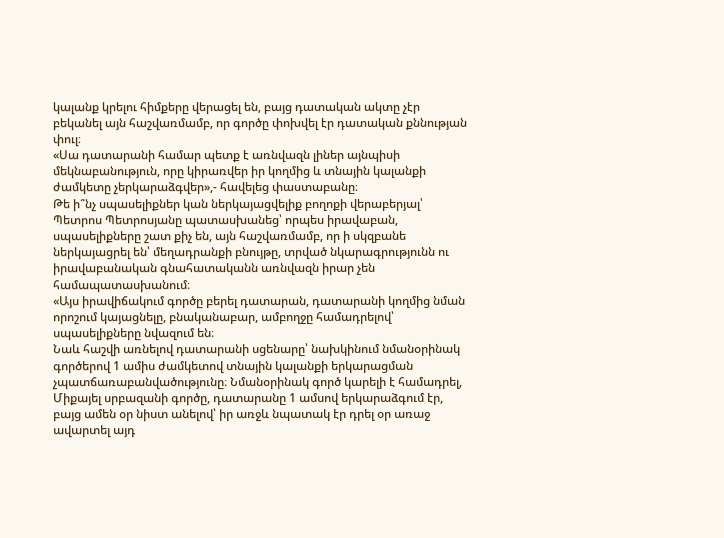կալանք կրելու հիմքերը վերացել են, բայց դատական ակտը չէր բեկանել այն հաշվառմամբ, որ գործը փոխվել էր դատական քննության փուլ։
«Սա դատարանի համար պետք է առնվազն լիներ այնպիսի մեկնաբանություն, որը կիրառվեր իր կողմից և տնային կալանքի ժամկետը չերկարաձգվեր»,- հավելեց փաստաբանը։
Թե ի՞նչ սպասելիքներ կան ներկայացվելիք բողոքի վերաբերյալ՝ Պետրոս Պետրոսյանը պատասխանեց՝ որպես իրավաբան, սպասելիքները շատ քիչ են, այն հաշվառմամբ, որ ի սկզբանե ներկայացրել են՝ մեղադրանքի բնույթը, տրված նկարագրությունն ու իրավաբանական գնահատականն առնվազն իրար չեն համապատասխանում։
«Այս իրավիճակում գործը բերել դատարան, դատարանի կողմից նման որոշում կայացնելը, բնականաբար, ամբողջը համադրելով՝ սպասելիքները նվազում են։
Նաև հաշվի առնելով դատարանի սցենարը՝ նախկինում նմանօրինակ գործերով 1 ամիս ժամկետով տնային կալանքի երկարացման չպատճառաբանվածությունը։ Նմանօրինակ գործ կարելի է համադրել, Միքայել սրբազանի գործը, դատարանը 1 ամսով երկարաձգում էր, բայց ամեն օր նիստ անելով՝ իր առջև նպատակ էր դրել օր առաջ ավարտել այդ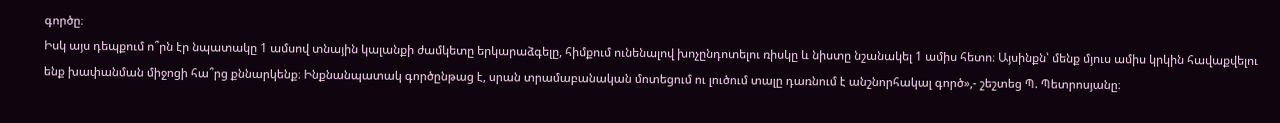գործը։
Իսկ այս դեպքում ո՞րն էր նպատակը 1 ամսով տնային կալանքի ժամկետը երկարաձգելը, հիմքում ունենալով խոչընդոտելու ռիսկը և նիստը նշանակել 1 ամիս հետո։ Այսինքն՝ մենք մյուս ամիս կրկին հավաքվելու ենք խափանման միջոցի հա՞րց քննարկենք։ Ինքնանպատակ գործընթաց է, սրան տրամաբանական մոտեցում ու լուծում տալը դառնում է անշնորհակալ գործ»,- շեշտեց Պ. Պետրոսյանը։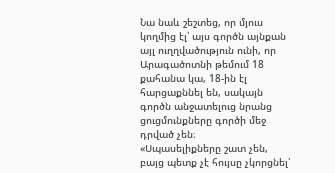Նա նաև շեշտեց, որ մյուս կողմից էլ՝ այս գործն այնքան այլ ուղղվածություն ունի, որ Արագածոտնի թեմում 18 քահանա կա, 18-ին էլ հարցաքննել են, սակայն գործն անջատելուց նրանց ցուցմունքները գործի մեջ դրված չեն։
«Սպասելիքները շատ չեն, բայց պետք չէ հույսը չկորցնել՝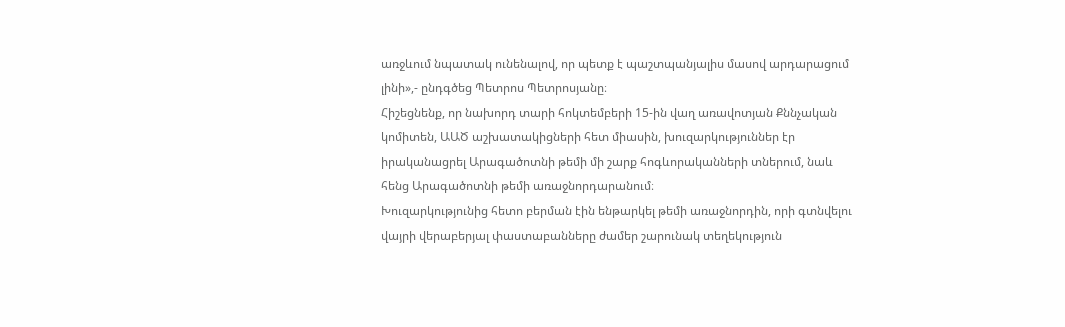առջևում նպատակ ունենալով, որ պետք է պաշտպանյալիս մասով արդարացում լինի»,- ընդգծեց Պետրոս Պետրոսյանը։
Հիշեցնենք, որ նախորդ տարի հոկտեմբերի 15-ին վաղ առավոտյան Քննչական կոմիտեն, ԱԱԾ աշխատակիցների հետ միասին, խուզարկություններ էր իրականացրել Արագածոտնի թեմի մի շարք հոգևորականների տներում, նաև հենց Արագածոտնի թեմի առաջնորդարանում։
Խուզարկությունից հետո բերման էին ենթարկել թեմի առաջնորդին, որի գտնվելու վայրի վերաբերյալ փաստաբանները ժամեր շարունակ տեղեկություն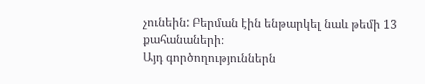չունեին: Բերման էին ենթարկել նաև թեմի 13 քահանաների։
Այդ գործողություններն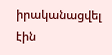իրականացվել էին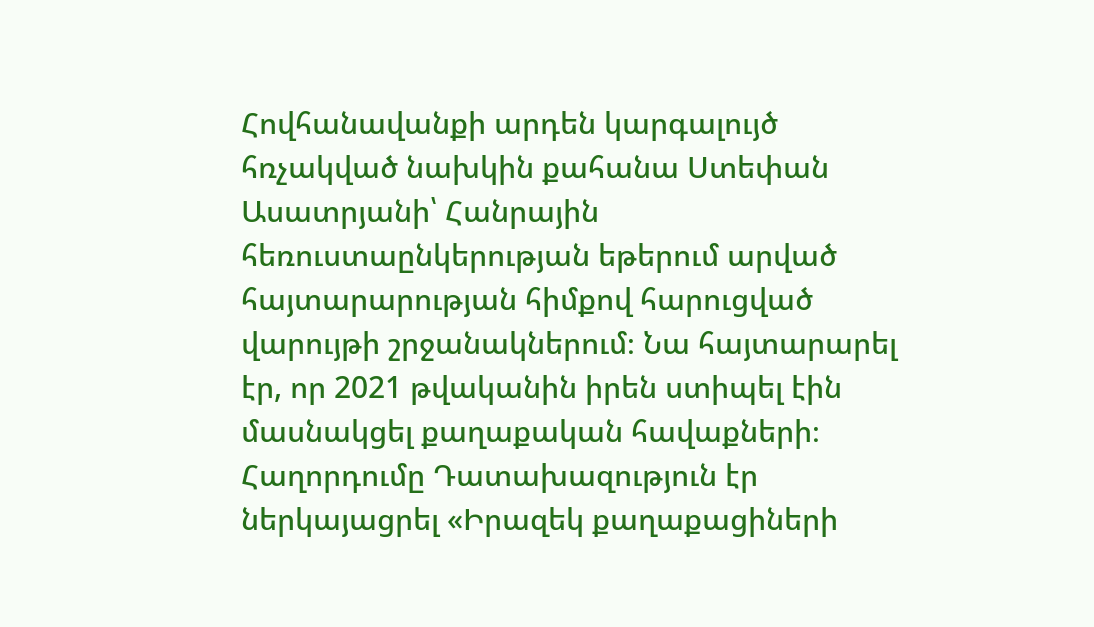Հովհանավանքի արդեն կարգալույծ հռչակված նախկին քահանա Ստեփան Ասատրյանի՝ Հանրային հեռուստաընկերության եթերում արված հայտարարության հիմքով հարուցված վարույթի շրջանակներում։ Նա հայտարարել էր, որ 2021 թվականին իրեն ստիպել էին մասնակցել քաղաքական հավաքների։
Հաղորդումը Դատախազություն էր ներկայացրել «Իրազեկ քաղաքացիների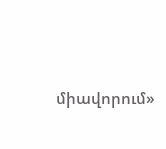միավորում»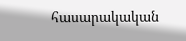հասարակական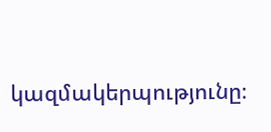կազմակերպությունը։